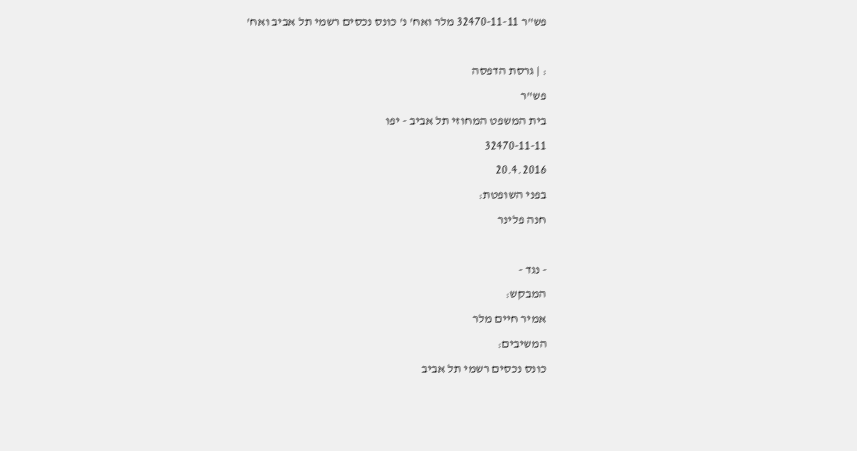פש"ר 32470-11-11 מלר ואח' נ' כונס נכסים רשמי תל אביב ואח'

: | גרסת הדפסה
פש"ר
בית המשפט המחוזי תל אביב - יפו
32470-11-11
20.4.2016
בפני השופטת:
חנה פלינר

- נגד -
המבקש:
אמיר חיים מלר
המשיבים:
כונס נכסים רשמי תל אביב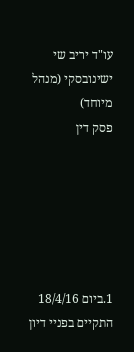עו"ד יריב שי ישינובסקי (מנהל מיוחד)
פסק דין






1.ביום 18/4/16 התקיים בפניי דיון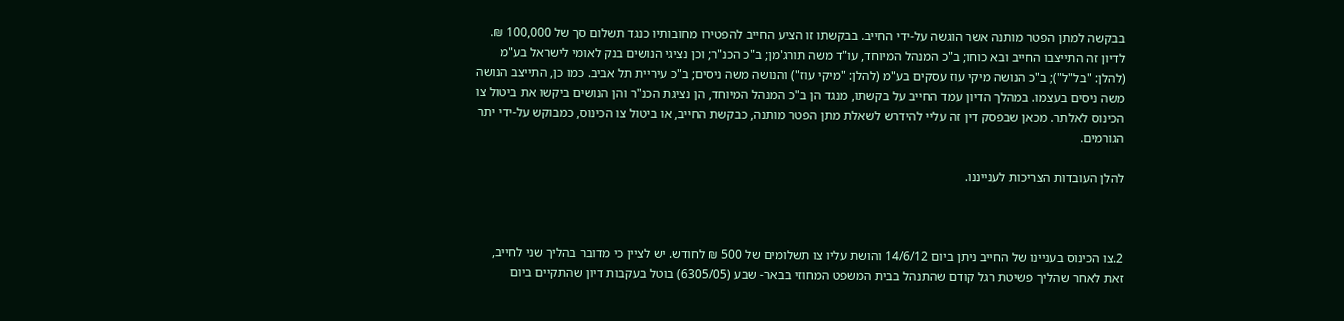בבקשה למתן הפטר מותנה אשר הוגשה על-ידי החייב. בבקשתו זו הציע החייב להפטירו מחובותיו כנגד תשלום סך של 100,000 ₪. לדיון זה התייצבו החייב ובא כוחו; ב"כ המנהל המיוחד, עו"ד משה תורג'מן; ב"כ הכנ"ר; וכן נציגי הנושים בנק לאומי לישראל בע"מ (להלן: "בל"ל"); ב"כ הנושה מיקי עוז עסקים בע"מ (להלן: "מיקי עוז") והנושה משה ניסים; ב"כ עיריית תל אביב. כמו כן, התייצב הנושה משה ניסים בעצמו. במהלך הדיון עמד החייב על בקשתו, מנגד הן ב"כ המנהל המיוחד, הן נציגת הכנ"ר והן הנושים ביקשו את ביטול צו הכינוס לאלתר. מכאן שבפסק דין זה עליי להידרש לשאלת מתן הפטר מותנה, כבקשת החייב, או ביטול צו הכינוס, כמבוקש על-ידי יתר הגורמים.

להלן העובדות הצריכות לענייננו.



2.צו הכינוס בעניינו של החייב ניתן ביום 14/6/12 והושת עליו צו תשלומים של 500 ₪ לחודש. יש לציין כי מדובר בהליך שני לחייב, זאת לאחר שהליך פשיטת רגל קודם שהתנהל בבית המשפט המחוזי בבאר- שבע (6305/05) בוטל בעקבות דיון שהתקיים ביום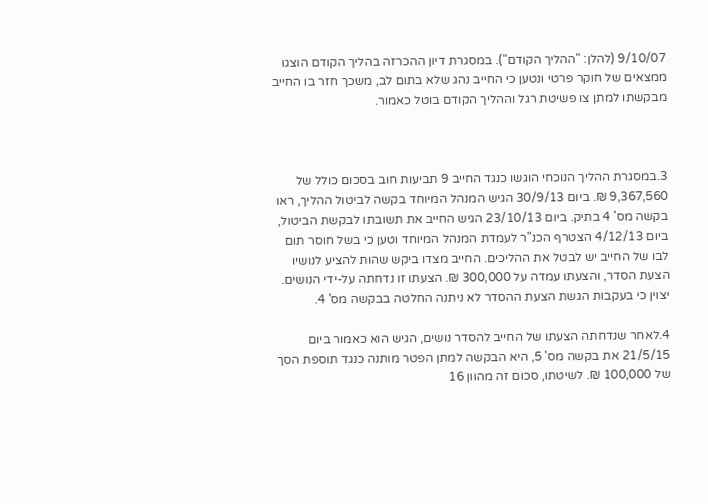9/10/07 (להלן: "ההליך הקודם"). במסגרת דיון ההכרזה בהליך הקודם הוצגו ממצאים של חוקר פרטי ונטען כי החייב נהג שלא בתום לב, משכך חזר בו החייב מבקשתו למתן צו פשיטת רגל וההליך הקודם בוטל כאמור.



3.במסגרת ההליך הנוכחי הוגשו כנגד החייב 9 תביעות חוב בסכום כולל של 9,367,560 ₪. ביום 30/9/13 הגיש המנהל המיוחד בקשה לביטול ההליך, ראו בקשה מס' 4 בתיק. ביום 23/10/13 הגיש החייב את תשובתו לבקשת הביטול, ביום 4/12/13 הצטרף הכנ"ר לעמדת המנהל המיוחד וטען כי בשל חוסר תום לבו של החייב יש לבטל את ההליכים. החייב מצדו ביקש שהות להציע לנושיו הצעת הסדר, והצעתו עמדה על 300,000 ₪. הצעתו זו נדחתה על-ידי הנושים. יצוין כי בעקבות הגשת הצעת ההסדר לא ניתנה החלטה בבקשה מס' 4.

4.לאחר שנדחתה הצעתו של החייב להסדר נושים, הגיש הוא כאמור ביום 21/5/15 את בקשה מס' 5, היא הבקשה למתן הפטר מותנה כנגד תוספת הסך של 100,000 ₪. לשיטתו, סכום זה מהוון 16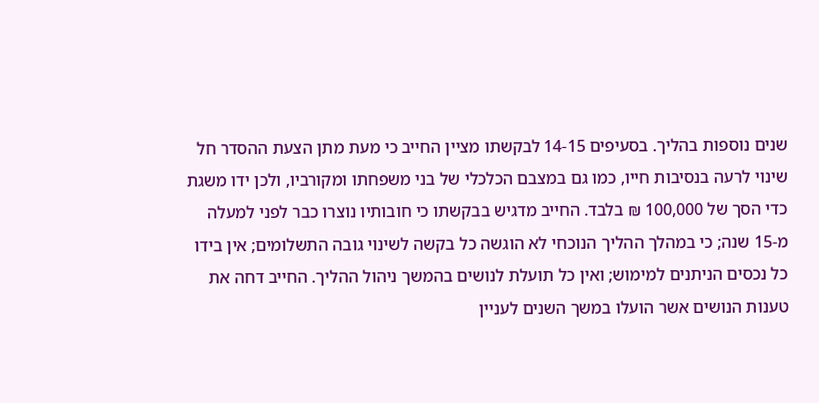שנים נוספות בהליך. בסעיפים 14-15 לבקשתו מציין החייב כי מעת מתן הצעת ההסדר חל שינוי לרעה בנסיבות חייו, כמו גם במצבם הכלכלי של בני משפחתו ומקורביו, ולכן ידו משגת כדי הסך של 100,000 ₪ בלבד. החייב מדגיש בבקשתו כי חובותיו נוצרו כבר לפני למעלה מ-15 שנה; כי במהלך ההליך הנוכחי לא הוגשה כל בקשה לשינוי גובה התשלומים; אין בידו כל נכסים הניתנים למימוש; ואין כל תועלת לנושים בהמשך ניהול ההליך. החייב דחה את טענות הנושים אשר הועלו במשך השנים לעניין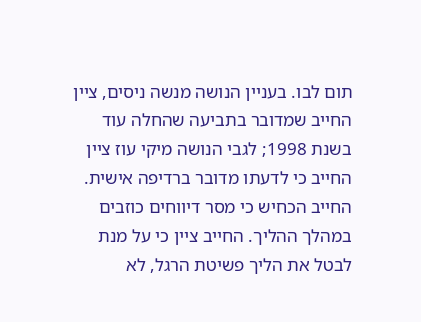תום לבו. בעניין הנושה מנשה ניסים, ציין החייב שמדובר בתביעה שהחלה עוד בשנת 1998; לגבי הנושה מיקי עוז ציין החייב כי לדעתו מדובר ברדיפה אישית. החייב הכחיש כי מסר דיווחים כוזבים במהלך ההליך. החייב ציין כי על מנת לבטל את הליך פשיטת הרגל, לא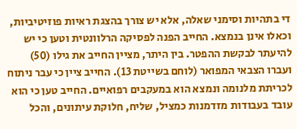די בתהיות וסימני שאלה, אלא יש צורך בהצגת ראיות פוזיטיביות, וכאלו אינן בנמצא. החייב הפנה לפסיקה הרלוונטית וטען כי יש להיעתר לבקשת ההפטר. בין היתר, מציין החייב את גילו (50) ועברו הצבאי המפואר (לוחם בשייטת 13). החייב ציין כי עבר ניתוח לכריתת מלנומה ונמצא הוא במעקבים רפואיים. החייב טען כי הוא עובד בעבודות מזדמנות כמציל, שליח, חלוקת עיתונים, והכל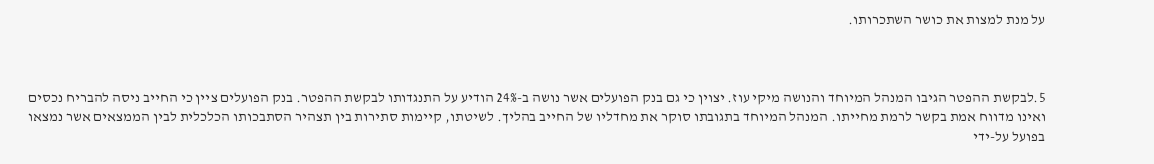על מנת למצות את כושר השתכרותו.



5.לבקשת ההפטר הגיבו המנהל המיוחד והנושה מיקי עוז. יצוין כי גם בנק הפועלים אשר נושה ב-24% הודיע על התנגדותו לבקשת ההפטר. בנק הפועלים ציין כי החייב ניסה להבריח נכסים ואינו מדווח אמת בקשר לרמת מחייתו. המנהל המיוחד בתגובתו סוקר את מחדליו של החייב בהליך. לשיטתו, קיימות סתירות בין תצהיר הסתבכותו הכלכלית לבין הממצאים אשר נמצאו בפועל על-ידי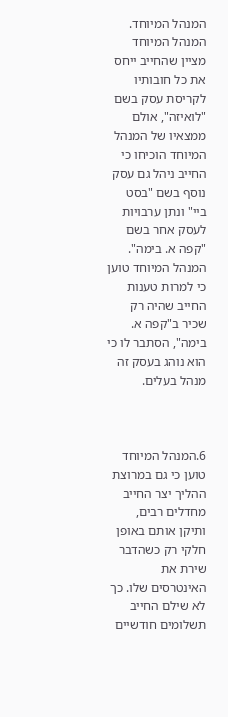המנהל המיוחד. המנהל המיוחד מציין שהחייב ייחס את כל חובותיו לקריסת עסק בשם "לואיזה", אולם ממצאיו של המנהל המיוחד הוכיחו כי החייב ניהל גם עסק נוסף בשם "בסט ביי" ונתן ערבויות לעסק אחר בשם "קפה א. בימה". המנהל המיוחד טוען כי למרות טענות החייב שהיה רק שכיר ב"קפה א. בימה", הסתבר לו כי הוא נוהג בעסק זה מנהל בעלים.



6.המנהל המיוחד טוען כי גם במרוצת ההליך יצר החייב מחדלים רבים, ותיקן אותם באופן חלקי רק כשהדבר שירת את האינטרסים שלו. כך לא שילם החייב תשלומים חודשיים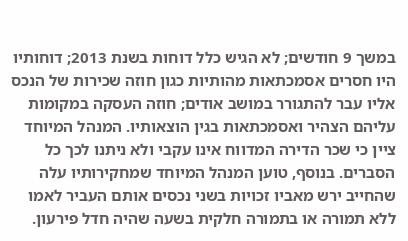במשך 9 חודשים; לא הגיש כלל דוחות בשנת 2013; דוחותיו היו חסרים אסמכתאות מהותיות כגון חוזה שכירות של הנכס אליו עבר להתגורר במושב אודים; חוזה העסקה במקומות עליהם הצהיר ואסמכתאות בגין הוצאותיו. המנהל המיוחד ציין כי שכר הדירה המדווח אינו עקבי ולא ניתנו לכך כל הסברים. בנוסף, טוען המנהל המיוחד שמחקירותיו עלה שהחייב ירש מאביו זכויות בשני נכסים אותם העביר לאמו ללא תמורה או בתמורה חלקית בשעה שהיה חדל פירעון.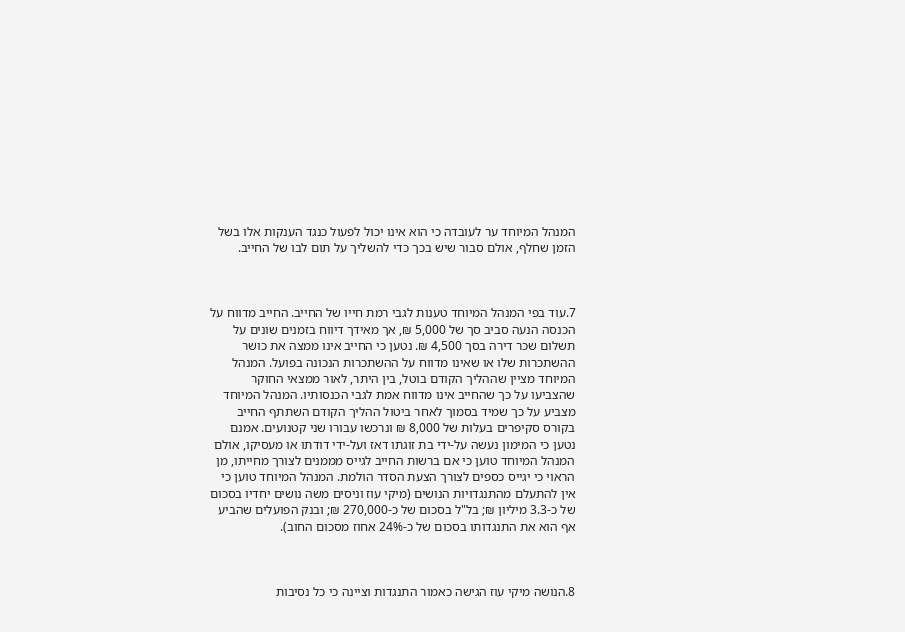המנהל המיוחד ער לעובדה כי הוא אינו יכול לפעול כנגד הענקות אלו בשל הזמן שחלף, אולם סבור שיש בכך כדי להשליך על תום לבו של החייב.



7.עוד בפי המנהל המיוחד טענות לגבי רמת חייו של החייב. החייב מדווח על הכנסה הנעה סביב סך של 5,000 ₪, אך מאידך דיווח בזמנים שונים על תשלום שכר דירה בסך 4,500 ₪. נטען כי החייב אינו ממצה את כושר ההשתכרות שלו או שאינו מדווח על ההשתכרות הנכונה בפועל. המנהל המיוחד מציין שההליך הקודם בוטל, בין היתר, לאור ממצאי החוקר שהצביעו על כך שהחייב אינו מדווח אמת לגבי הכנסותיו. המנהל המיוחד מצביע על כך שמיד בסמוך לאחר ביטול ההליך הקודם השתתף החייב בקורס סקיפרים בעלות של 8,000 ₪ ונרכשו עבורו שני קטנועים. אמנם נטען כי המימון נעשה על-ידי בת זוגתו דאז ועל-ידי דודתו או מעסיקו, אולם המנהל המיוחד טוען כי אם ברשות החייב לגייס מממנים לצורך מחייתו, מן הראוי כי יגייס כספים לצורך הצעת הסדר הולמת. המנהל המיוחד טוען כי אין להתעלם מהתנגדויות הנושים (מיקי עוז וניסים משה נושים יחדיו בסכום של כ-3.3 מיליון ₪; בל"ל בסכום של כ-270,000 ₪; ובנק הפועלים שהביע אף הוא את התנגדותו בסכום של כ-24% אחוז מסכום החוב).



8.הנושה מיקי עוז הגישה כאמור התנגדות וציינה כי כל נסיבות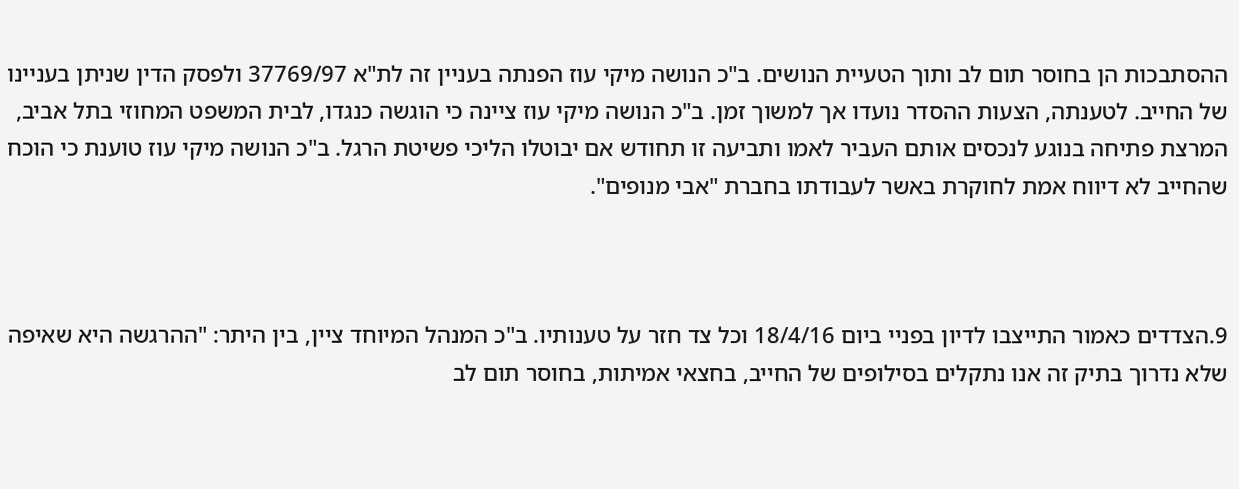ההסתבכות הן בחוסר תום לב ותוך הטעיית הנושים. ב"כ הנושה מיקי עוז הפנתה בעניין זה לת"א 37769/97 ולפסק הדין שניתן בעניינו של החייב. לטענתה, הצעות ההסדר נועדו אך למשוך זמן. ב"כ הנושה מיקי עוז ציינה כי הוגשה כנגדו, לבית המשפט המחוזי בתל אביב, המרצת פתיחה בנוגע לנכסים אותם העביר לאמו ותביעה זו תחודש אם יבוטלו הליכי פשיטת הרגל. ב"כ הנושה מיקי עוז טוענת כי הוכח שהחייב לא דיווח אמת לחוקרת באשר לעבודתו בחברת "אבי מנופים".



9.הצדדים כאמור התייצבו לדיון בפניי ביום 18/4/16 וכל צד חזר על טענותיו. ב"כ המנהל המיוחד ציין, בין היתר: "ההרגשה היא שאיפה שלא נדרוך בתיק זה אנו נתקלים בסילופים של החייב, בחצאי אמיתות, בחוסר תום לב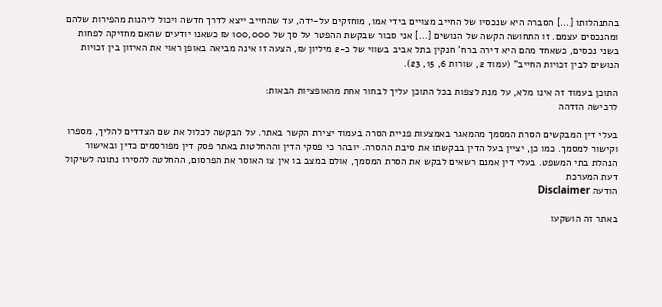בהתנהלותו [...] הסברה היא שנכסיו של החייב מצויים בידי אמו, מוחזקים על-ידה, עד שהחייב ייצא לדרך חדשה ויכול ליהנות מהפירות שלהם ומהנכסים עצמם. זו התחושה הקשה של הנושים [...] אני סבור שבקשת ההפטר על סך של 100,000 ₪ כשאנו יודעים שהאם מחזיקה לפחות בשני נכסים, כשאחד מהם היא דירה ברח' חנקין בתל אביב בשווי של כ-2 מיליון ₪, הצעה זו אינה מביאה באופן ראוי את האיזון בין זכויות הנושים לבין זכויות החייב" (עמוד 2, שורות 6, 15, 23).

התוכן בעמוד זה אינו מלא, על מנת לצפות בכל התוכן עליך לבחור אחת מהאופציות הבאות:
לרכישה הזדהה

בעלי דין המבקשים הסרת המסמך מהמאגר באמצעות פניית הסרה בעמוד יצירת הקשר באתר. על הבקשה לכלול את שם הצדדים להליך, מספרו וקישור למסמך. כמו כן, יציין בעל הדין בבקשתו את סיבת ההסרה. יובהר כי פסקי הדין וההחלטות באתר פסק דין מפורסמים כדין ובאישור הנהלת בתי המשפט. בעלי דין אמנם רשאים לבקש את הסרת המסמך, אולם במצב בו אין צו האוסר את הפרסום, ההחלטה להסירו נתונה לשיקול דעת המערכת
הודעה Disclaimer

באתר זה הושקעו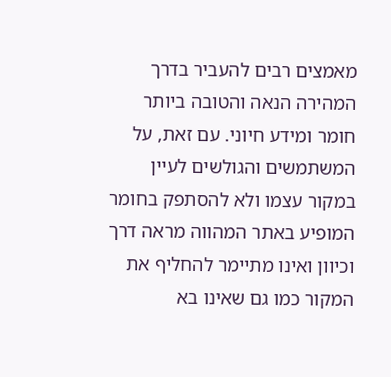מאמצים רבים להעביר בדרך המהירה הנאה והטובה ביותר חומר ומידע חיוני. עם זאת, על המשתמשים והגולשים לעיין במקור עצמו ולא להסתפק בחומר המופיע באתר המהווה מראה דרך וכיוון ואינו מתיימר להחליף את המקור כמו גם שאינו בא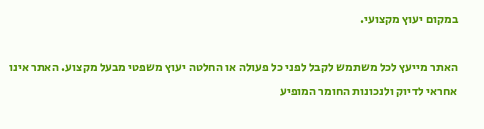במקום יעוץ מקצועי.

האתר מייעץ לכל משתמש לקבל לפני כל פעולה או החלטה יעוץ משפטי מבעל מקצוע. האתר אינו אחראי לדיוק ולנכונות החומר המופיע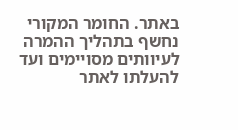באתר. החומר המקורי נחשף בתהליך ההמרה לעיוותים מסויימים ועד להעלתו לאתר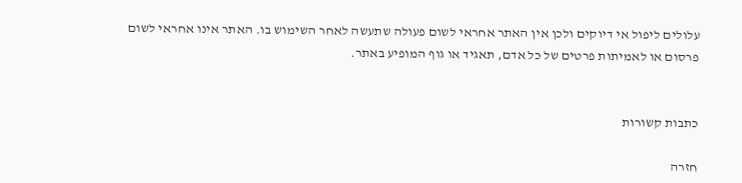עלולים ליפול אי דיוקים ולכן אין האתר אחראי לשום פעולה שתעשה לאחר השימוש בו. האתר אינו אחראי לשום פרסום או לאמיתות פרטים של כל אדם, תאגיד או גוף המופיע באתר.


כתבות קשורות

חזרה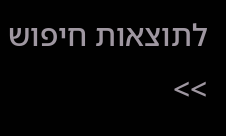לתוצאות חיפוש >>